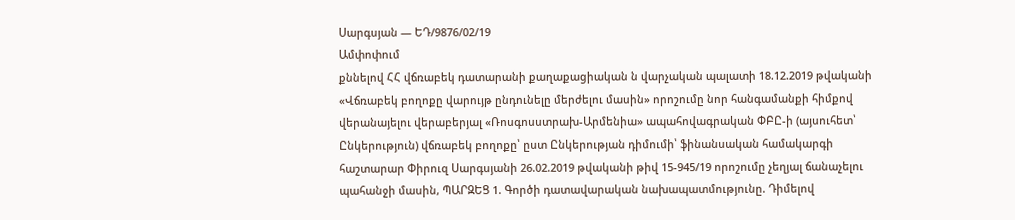Սարգսյան — ԵԴ/9876/02/19
Ամփոփում
քննելով ՀՀ վճռաբեկ դատարանի քաղաքացիական ն վարչական պալատի 18.12.2019 թվականի «Վճռաբեկ բողոքը վարույթ ընդունելը մերժելու մասին» որոշումը նոր հանգամանքի հիմքով վերանայելու վերաբերյալ «Ռոսգոսստրախ-Արմենիա» ապահովագրական ՓԲԸ-ի (այսուհետ՝ Ընկերություն) վճռաբեկ բողոքը՝ ըստ Ընկերության դիմումի՝ ֆինանսական համակարգի հաշտարար Փիրուզ Սարգսյանի 26.02.2019 թվականի թիվ 15-945/19 որոշումը չեղյալ ճանաչելու պահանջի մասին, ՊԱՐԶԵՑ 1. Գործի դատավարական նախապատմությունը. Դիմելով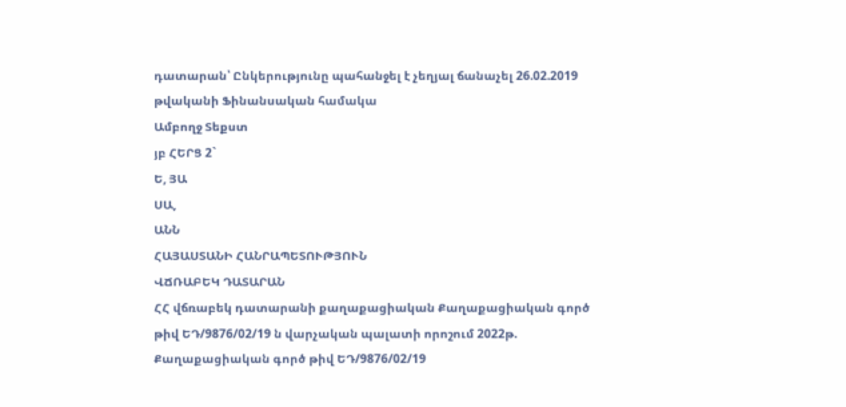դատարան՝ Ընկերությունը պահանջել է չեղյալ ճանաչել 26.02.2019 թվականի Ֆինանսական համակա
Ամբողջ Տեքստ
յբ ՀԵՐՑ 2`
Ե, ՅԱ
ՍԱ,
ԱՆՆ
ՀԱՅԱՍՏԱՆԻ ՀԱՆՐԱՊԵՏՈՒԹՅՈՒՆ
ՎՃՌԱԲԵԿ ԴԱՏԱՐԱՆ
ՀՀ վճռաբեկ դատարանի քաղաքացիական Քաղաքացիական գործ թիվ ԵԴ/9876/02/19 ն վարչական պալատի որոշում 2022թ.
Քաղաքացիական գործ թիվ ԵԴ/9876/02/19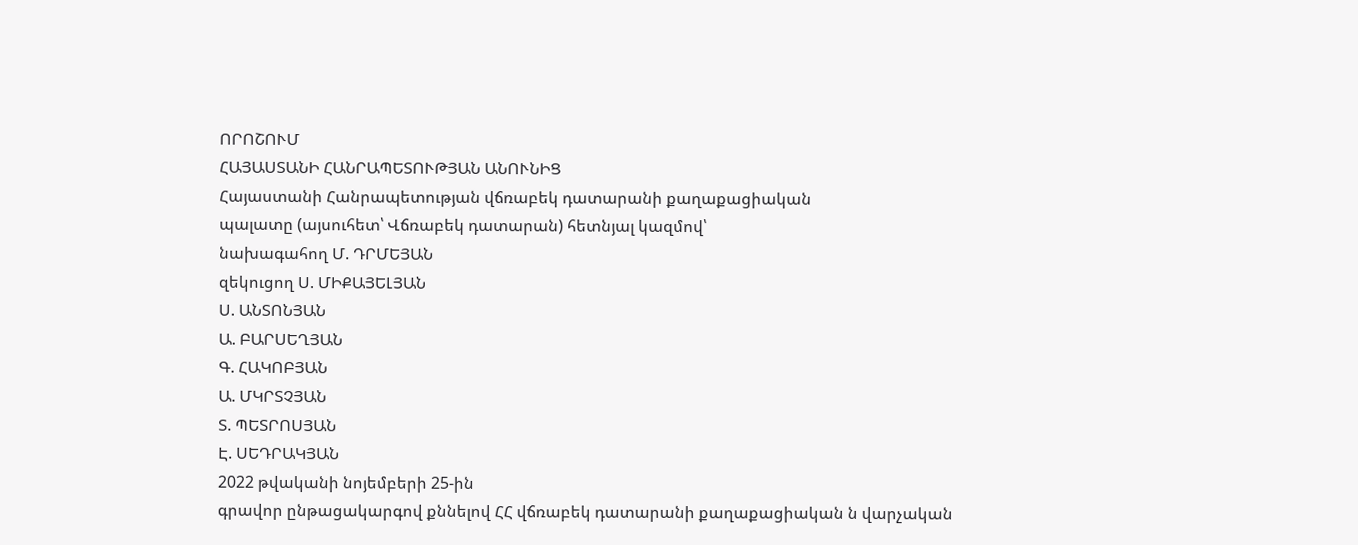ՈՐՈՇՈՒՄ
ՀԱՅԱՍՏԱՆԻ ՀԱՆՐԱՊԵՏՈՒԹՅԱՆ ԱՆՈՒՆԻՑ
Հայաստանի Հանրապետության վճռաբեկ դատարանի քաղաքացիական
պալատը (այսուհետ՝ Վճռաբեկ դատարան) հետնյալ կազմով՝
նախագահող Մ. ԴՐՄԵՅԱՆ
զեկուցող Ս. ՄԻՔԱՅԵԼՅԱՆ
Ս. ԱՆՏՈՆՅԱՆ
Ա. ԲԱՐՍԵՂՅԱՆ
Գ. ՀԱԿՈԲՅԱՆ
Ա. ՄԿՐՏՉՅԱՆ
Տ. ՊԵՏՐՈՍՅԱՆ
Է. ՍԵԴՐԱԿՅԱՆ
2022 թվականի նոյեմբերի 25-ին
գրավոր ընթացակարգով քննելով ՀՀ վճռաբեկ դատարանի քաղաքացիական ն վարչական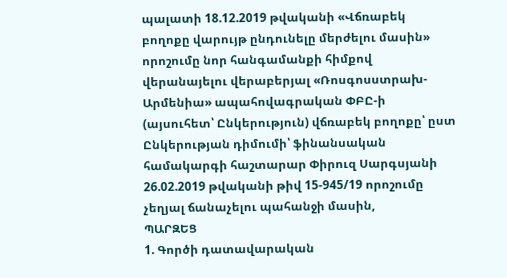պալատի 18.12.2019 թվականի «Վճռաբեկ բողոքը վարույթ ընդունելը մերժելու մասին» որոշումը նոր հանգամանքի հիմքով վերանայելու վերաբերյալ «Ռոսգոսստրախ-Արմենիա» ապահովագրական ՓԲԸ-ի (այսուհետ՝ Ընկերություն) վճռաբեկ բողոքը՝ ըստ Ընկերության դիմումի՝ ֆինանսական համակարգի հաշտարար Փիրուզ Սարգսյանի 26.02.2019 թվականի թիվ 15-945/19 որոշումը չեղյալ ճանաչելու պահանջի մասին,
ՊԱՐԶԵՑ
1. Գործի դատավարական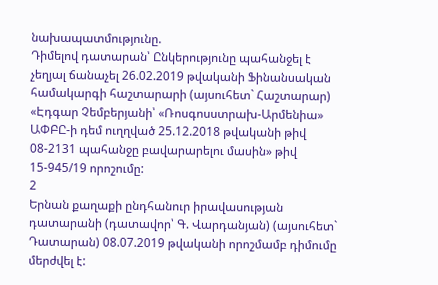նախապատմությունը.
Դիմելով դատարան՝ Ընկերությունը պահանջել է չեղյալ ճանաչել 26.02.2019 թվականի Ֆինանսական համակարգի հաշտարարի (այսուհետ` Հաշտարար) «Էդգար Չեմբերյանի՝ «Ռոսգոսստրախ-Արմենիա» ԱՓԲԸ-ի դեմ ուղղված 25.12.2018 թվականի թիվ 08-2131 պահանջը բավարարելու մասին» թիվ 15-945/19 որոշումը:
2
Երնան քաղաքի ընդհանուր իրավասության դատարանի (դատավոր՝ Գ. Վարդանյան) (այսուհետ` Դատարան) 08.07.2019 թվականի որոշմամբ դիմումը մերժվել է: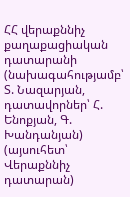ՀՀ վերաքննիչ քաղաքացիական դատարանի (նախագահությամբ՝ Տ. Նազարյան, դատավորներ՝ Հ. Ենոքյան, Գ. Խանդանյան) (այսուհետ՝ Վերաքննիչ դատարան)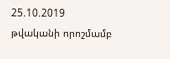25.10.2019 թվականի որոշմամբ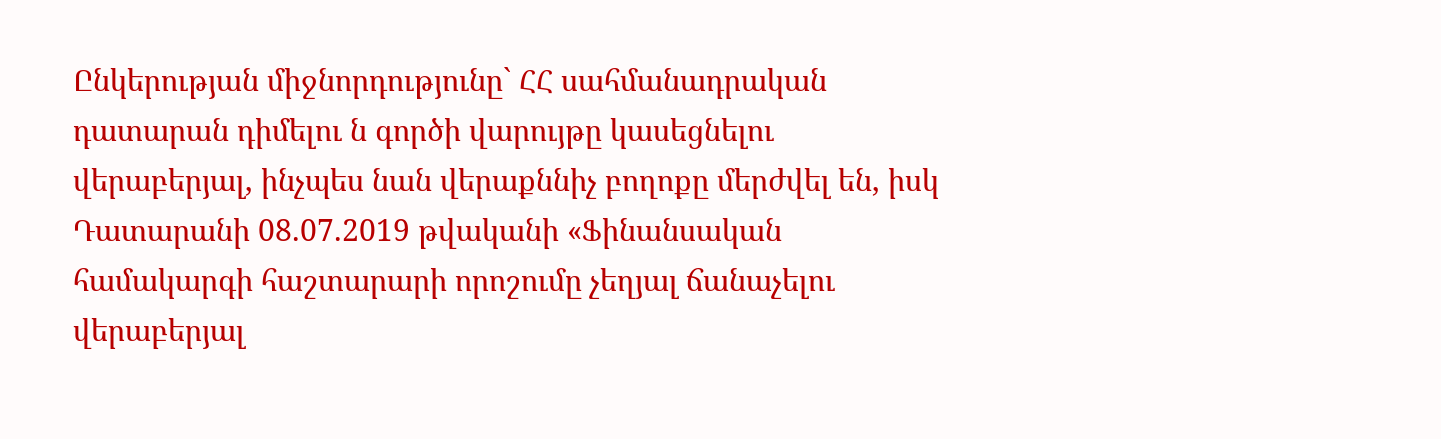Ընկերության միջնորդությունը` ՀՀ սահմանադրական դատարան դիմելու ն գործի վարույթը կասեցնելու վերաբերյալ, ինչպես նան վերաքննիչ բողոքը մերժվել են, իսկ Դատարանի 08.07.2019 թվականի «Ֆինանսական համակարգի հաշտարարի որոշումը չեղյալ ճանաչելու վերաբերյալ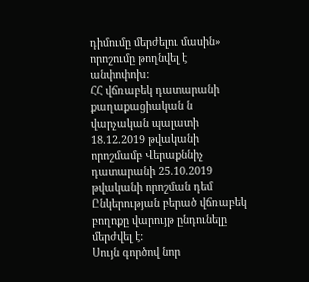դիմումը մերժելու մասին» որոշումը թողնվել է անփոփոխ:
ՀՀ վճռաբեկ դատարանի քաղաքացիական ն վարչական պալատի 18.12.2019 թվականի որոշմամբ Վերաքննիչ դատարանի 25.10.2019 թվականի որոշման դեմ Ընկերության բերած վճռաբեկ բողոքը վարույթ ընդունելը մերժվել է:
Սույն գործով նոր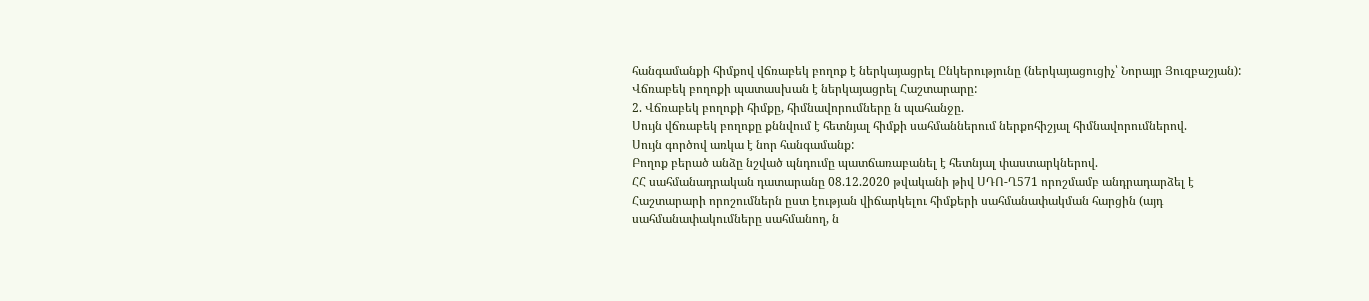հանգամանքի հիմքով վճռաբեկ բողոք է ներկայացրել Ընկերությունը (ներկայացուցիչ՝ Նորայր Յուզբաշյան):
Վճռաբեկ բողոքի պատասխան է ներկայացրել Հաշտարարը:
2. Վճռաբեկ բողոքի հիմքը, հիմնավորումները ն պահանջը.
Սույն վճռաբեկ բողոքը քննվում է հետնյալ հիմքի սահմաններում ներքոհիշյալ հիմնավորումներով.
Սույն գործով առկա է նոր հանգամանք:
Բողոք բերած անձը նշված պնդումը պատճառաբանել է հետնյալ փաստարկներով.
ՀՀ սահմանադրական դատարանը 08.12.2020 թվականի թիվ ՍԴՈ-Ղ571 որոշմամբ անդրադարձել է Հաշտարարի որոշումներն ըստ էության վիճարկելու հիմքերի սահմանափակման հարցին (այդ սահմանափակումները սահմանող, ն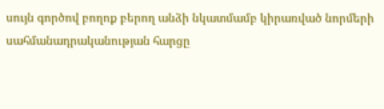սույն գործով բողոք բերող անձի նկատմամբ կիրառված նորմերի սահմանադրականության հարցը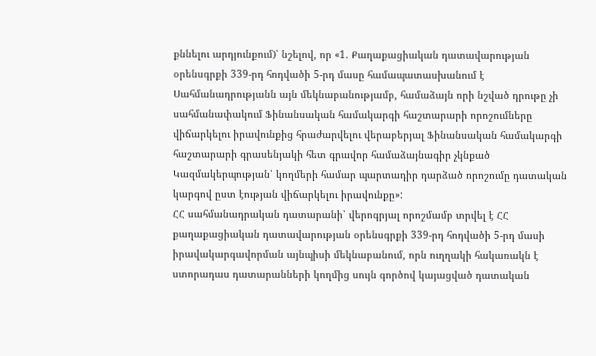քննելու արդյունքում)՝ նշելով, որ «1. Քաղաքացիական դատավարության օրենսգրքի 339-րդ հոդվածի 5-րդ մասը համապատասխանում է Սահմանադրությանն այն մեկնաբանությամբ, համաձայն որի նշված դրութը չի սահմանափակում Ֆինանսական համակարգի հաշտարարի որոշումները վիճարկելու իրավունքից հրաժարվելու վերաբերյալ Ֆինանսական համակարգի հաշտարարի գրասենյակի հետ գրավոր համաձայնագիր չկնքած Կազմակերպության՝ կողմերի համար պարտադիր դարձած որոշումը դատական կարգով ըստ էության վիճարկելու իրավունքը»:
ՀՀ սահմանադրական դատարանի՝ վերոգրյալ որոշմամբ տրվել է ՀՀ քաղաքացիական դատավարության օրենսգրքի 339-րդ հոդվածի 5-րդ մասի իրավակարգավորման այնպիսի մեկնաբանում, որն ուղղակի հակառակն է ստորադաս դատարանների կողմից սույն գործով կայացված դատական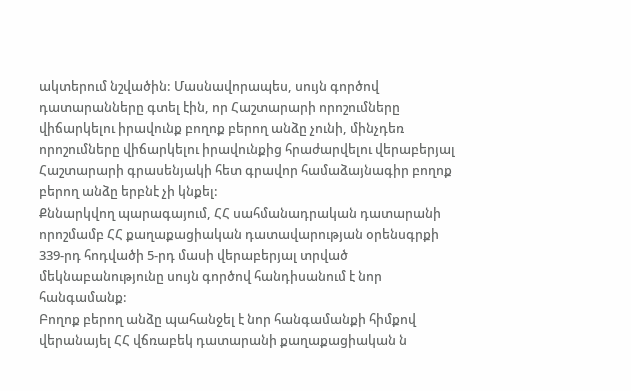ակտերում նշվածին: Մասնավորապես, սույն գործով դատարանները գտել էին, որ Հաշտարարի որոշումները վիճարկելու իրավունք բողոք բերող անձը չունի, մինչդեռ որոշումները վիճարկելու իրավունքից հրաժարվելու վերաբերյալ Հաշտարարի գրասենյակի հետ գրավոր համաձայնագիր բողոք բերող անձը երբնէ չի կնքել:
Քննարկվող պարագայում, ՀՀ սահմանադրական դատարանի որոշմամբ ՀՀ քաղաքացիական դատավարության օրենսգրքի 339-րդ հոդվածի 5-րդ մասի վերաբերյալ տրված մեկնաբանությունը սույն գործով հանդիսանում է նոր հանգամանք:
Բողոք բերող անձը պահանջել է նոր հանգամանքի հիմքով վերանայել ՀՀ վճռաբեկ դատարանի քաղաքացիական ն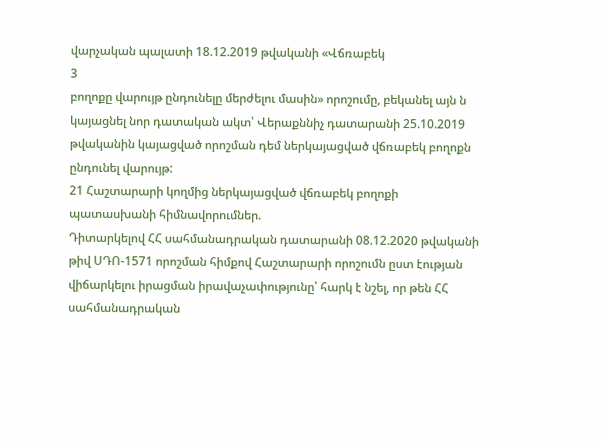վարչական պալատի 18.12.2019 թվականի «Վճռաբեկ
3
բողոքը վարույթ ընդունելը մերժելու մասին» որոշումը, բեկանել այն ն կայացնել նոր դատական ակտ՝ Վերաքննիչ դատարանի 25.10.2019 թվականին կայացված որոշման դեմ ներկայացված վճռաբեկ բողոքն ընդունել վարույթ:
21 Հաշտարարի կողմից ներկայացված վճռաբեկ բողոքի պատասխանի հիմնավորումներ.
Դիտարկելով ՀՀ սահմանադրական դատարանի 08.12.2020 թվականի թիվ ՍԴՈ-1571 որոշման հիմքով Հաշտարարի որոշումն ըստ էության վիճարկելու իրացման իրավաչափությունը՝ հարկ է նշել, որ թեն ՀՀ սահմանադրական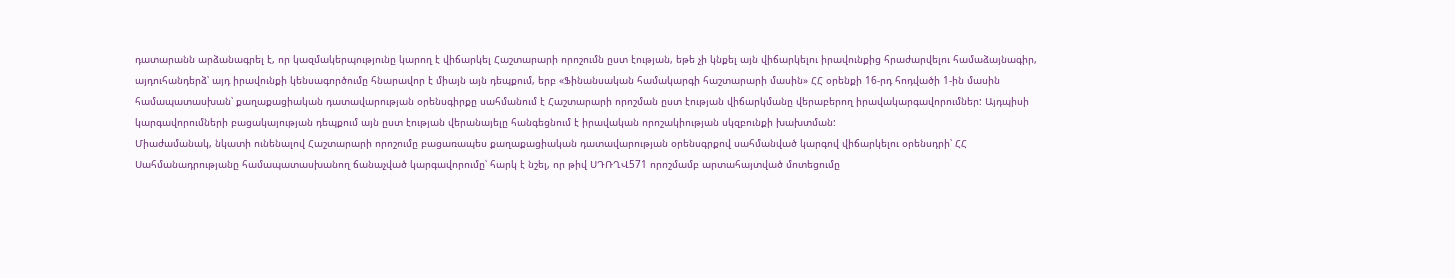դատարանն արձանագրել է, որ կազմակերպությունը կարող է վիճարկել Հաշտարարի որոշումն ըստ էության, եթե չի կնքել այն վիճարկելու իրավունքից հրաժարվելու համաձայնագիր, այդուհանդերձ՝ այդ իրավունքի կենսագործումը հնարավոր է միայն այն դեպքում, երբ «Ֆինանսական համակարգի հաշտարարի մասին» ՀՀ օրենքի 16-րդ հոդվածի 1-ին մասին համապատասխան՝ քաղաքացիական դատավարության օրենսգիրքը սահմանում է Հաշտարարի որոշման ըստ էության վիճարկմանը վերաբերող իրավակարգավորումներ: Այդպիսի կարգավորումների բացակայության դեպքում այն ըստ էության վերանայելը հանգեցնում է իրավական որոշակիության սկզբունքի խախտման:
Միաժամանակ, նկատի ունենալով Հաշտարարի որոշումը բացառապես քաղաքացիական դատավարության օրենսգրքով սահմանված կարգով վիճարկելու օրենսդրի՝ ՀՀ Սահմանադրությանը համապատասխանող ճանաչված կարգավորումը՝ հարկ է նշել, որ թիվ ՍԴՌՂՎ571 որոշմամբ արտահայտված մոտեցումը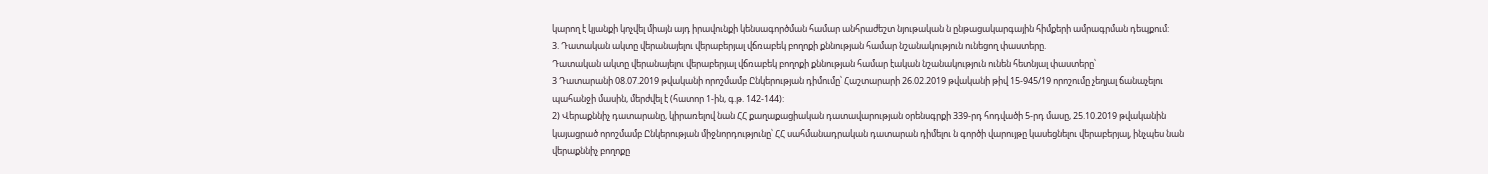կարող է կյանքի կոչվել միայն այդ իրավունքի կենսագործման համար անհրաժեշտ նյութական ն ընթացակարգային հիմքերի ամրագրման դեպքում:
3. Դատական ակտը վերանայելու վերաբերյալ վճռաբեկ բողոքի քննության համար նշանակություն ունեցող փաստերը.
Դատական ակտը վերանայելու վերաբերյալ վճռաբեկ բողոքի քննության համար էական նշանակություն ունեն հետնյալ փաստերը՝
3 Դատարանի 08.07.2019 թվականի որոշմամբ Ընկերության դիմումը՝ Հաշտարարի 26.02.2019 թվականի թիվ 15-945/19 որոշումը չեղյալ ճանաչելու պահանջի մասին, մերժվել է (հատոր 1-ին, գ.թ. 142-144):
2) Վերաքննիչ դատարանը, կիրառելով նան ՀՀ քաղաքացիական դատավարության օրենսգրքի 339-րդ հոդվածի 5-րդ մասը, 25.10.2019 թվականին կայացրած որոշմամբ Ընկերության միջնորդությունը՝ ՀՀ սահմանադրական դատարան դիմելու ն գործի վարույթը կասեցնելու վերաբերյալ, ինչպես նան վերաքննիչ բողոքը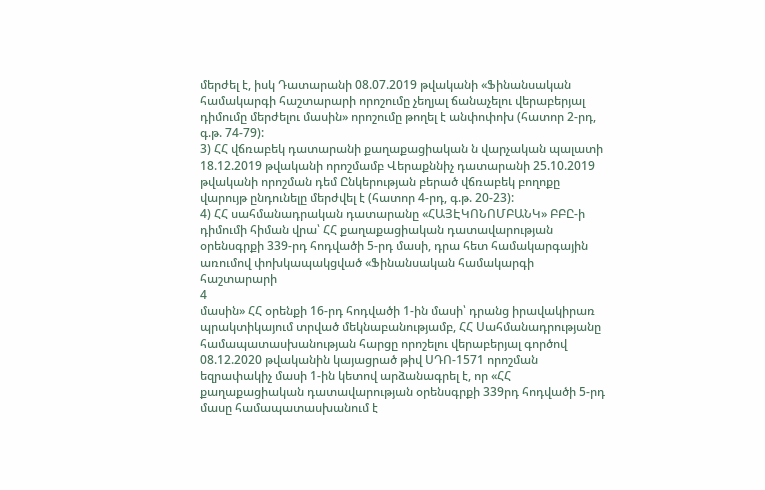մերժել է, իսկ Դատարանի 08.07.2019 թվականի «Ֆինանսական համակարգի հաշտարարի որոշումը չեղյալ ճանաչելու վերաբերյալ դիմումը մերժելու մասին» որոշումը թողել է անփոփոխ (հատոր 2-րդ, գ.թ. 74-79):
3) ՀՀ վճռաբեկ դատարանի քաղաքացիական ն վարչական պալատի 18.12.2019 թվականի որոշմամբ Վերաքննիչ դատարանի 25.10.2019 թվականի որոշման դեմ Ընկերության բերած վճռաբեկ բողոքը վարույթ ընդունելը մերժվել է (հատոր 4-րդ, գ.թ. 20-23):
4) ՀՀ սահմանադրական դատարանը «ՀԱՅԷԿՈՆՈՄԲԱՆԿ» ԲԲԸ-ի դիմումի հիման վրա՝ ՀՀ քաղաքացիական դատավարության օրենսգրքի 339-րդ հոդվածի 5-րդ մասի, դրա հետ համակարգային առումով փոխկապակցված «Ֆինանսական համակարգի հաշտարարի
4
մասին» ՀՀ օրենքի 16-րդ հոդվածի 1-ին մասի՝ դրանց իրավակիրառ պրակտիկայում տրված մեկնաբանությամբ, ՀՀ Սահմանադրությանը համապատասխանության հարցը որոշելու վերաբերյալ գործով 08.12.2020 թվականին կայացրած թիվ ՍԴՈ-1571 որոշման եզրափակիչ մասի 1-ին կետով արձանագրել է, որ «ՀՀ քաղաքացիական դատավարության օրենսգրքի 339րդ հոդվածի 5-րդ մասը համապատասխանում է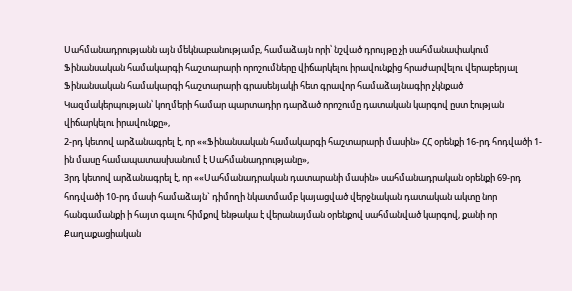Սահմանադրությանն այն մեկնաբանությամբ, համաձայն որի՝ նշված դրույթը չի սահմանափակում Ֆինանսական համակարգի հաշտարարի որոշումները վիճարկելու իրավունքից հրաժարվելու վերաբերյալ Ֆինանսական համակարգի հաշտարարի գրասենյակի հետ գրավոր համաձայնագիր չկնքած Կազմակերպության՝ կողմերի համար պարտադիր դարձած որոշումը դատական կարգով ըստ էության վիճարկելու իրավունքը»,
2-րդ կետով արձանագրել է, որ ««Ֆինանսական համակարգի հաշտարարի մասին» ՀՀ օրենքի 16-րդ հոդվածի 1-ին մասը համապատասխանում է Սահմանադրությանը»,
3րդ կետով արձանագրել է, որ ««Սահմանադրական դատարանի մասին» սահմանադրական օրենքի 69-րդ հոդվածի 10-րդ մասի համաձայն` դիմողի նկատմամբ կայացված վերջնական դատական ակտը նոր հանգամանքի ի հայտ գալու հիմքով ենթակա է վերանայման օրենքով սահմանված կարգով, քանի որ Քաղաքացիական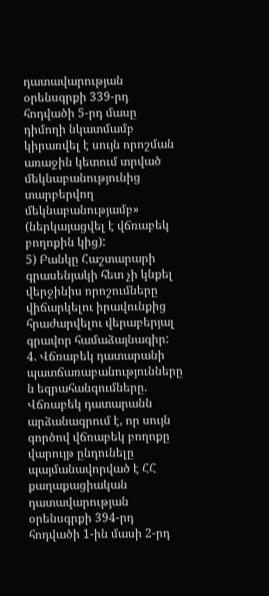դատավարության օրենսգրքի 339-րդ հոդվածի 5-րդ մասը դիմողի նկատմամբ կիրառվել է սույն որոշման առաջին կետում տրված մեկնաբանությունից տարբերվող մեկնաբանությամբ» (ներկայացվել է վճռաբեկ բողոքին կից):
5) Բանկը Հաշտարարի գրասենյակի հետ չի կնքել վերջինիս որոշումները վիճարկելու իրավունքից հրաժարվելու վերաբերյալ գրավոր համաձայնագիր:
4. Վճռաբեկ դատարանի պատճառաբանությունները ն եզրահանգումները.
Վճռաբեկ դատարանն արձանագրում է, որ սույն գործով վճռաբեկ բողոքը վարույթ ընդունելը պայմանավորված է ՀՀ քաղաքացիական դատավարության օրենսգրքի 394-րդ հոդվածի 1-ին մասի 2-րդ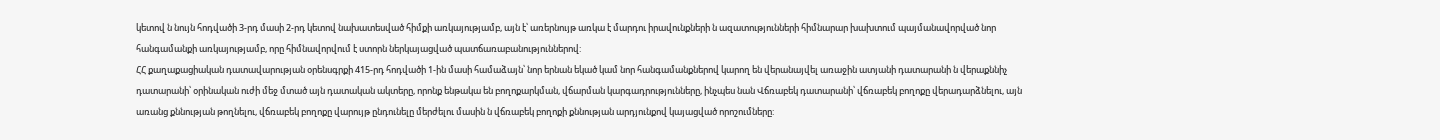կետով ն նույն հոդվածի 3-րդ մասի 2-րդ կետով նախատեսված հիմքի առկայությամբ, այն է՝ առերնույթ առկա է մարդու իրավունքների ն ազատությունների հիմնարար խախտում պայմանավորված նոր հանգամանքի առկայությամբ, որը հիմնավորվում է ստորն ներկայացված պատճառաբանություններով:
ՀՀ քաղաքացիական դատավարության օրենսգրքի 415-րդ հոդվածի 1-ին մասի համաձայն՝ նոր երնան եկած կամ նոր հանգամանքներով կարող են վերանայվել առաջին ատյանի դատարանի ն վերաքննիչ դատարանի՝ օրինական ուժի մեջ մտած այն դատական ակտերը, որոնք ենթակա են բողոքարկման, վճարման կարգադրությունները, ինչպես նան Վճռաբեկ դատարանի՝ վճռաբեկ բողոքը վերադարձնելու, այն առանց քննության թողնելու, վճռաբեկ բողոքը վարույթ ընդունելը մերժելու մասին ն վճռաբեկ բողոքի քննության արդյունքով կայացված որոշումները: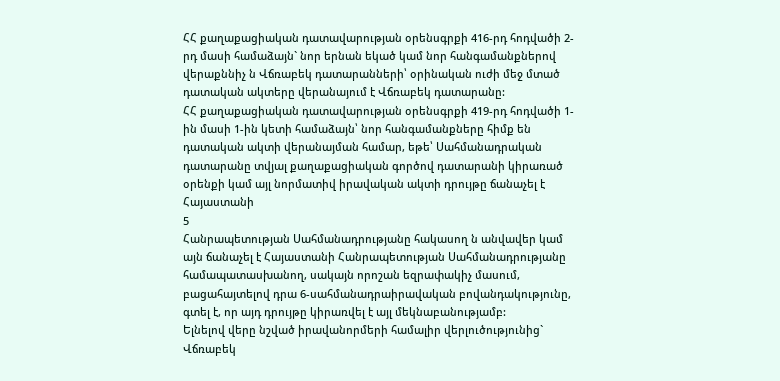ՀՀ քաղաքացիական դատավարության օրենսգրքի 416-րդ հոդվածի 2-րդ մասի համաձայն` նոր երնան եկած կամ նոր հանգամանքներով վերաքննիչ ն Վճռաբեկ դատարանների՝ օրինական ուժի մեջ մտած դատական ակտերը վերանայում է Վճռաբեկ դատարանը:
ՀՀ քաղաքացիական դատավարության օրենսգրքի 419-րդ հոդվածի 1-ին մասի 1-ին կետի համաձայն՝ նոր հանգամանքները հիմք են դատական ակտի վերանայման համար, եթե՝ Սահմանադրական դատարանը տվյալ քաղաքացիական գործով դատարանի կիրառած օրենքի կամ այլ նորմատիվ իրավական ակտի դրույթը ճանաչել է Հայաստանի
5
Հանրապետության Սահմանադրությանը հակասող ն անվավեր կամ այն ճանաչել է Հայաստանի Հանրապետության Սահմանադրությանը համապատասխանող, սակայն որոշան եզրափակիչ մասում, բացահայտելով դրա 6-սահմանադրաիրավական բովանդակությունը, գտել է, որ այդ դրույթը կիրառվել է այլ մեկնաբանությամբ:
Ելնելով վերը նշված իրավանորմերի համալիր վերլուծությունից` Վճռաբեկ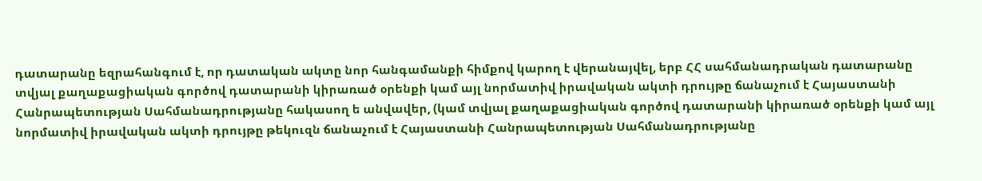դատարանը եզրահանգում է, որ դատական ակտը նոր հանգամանքի հիմքով կարող է վերանայվել, երբ ՀՀ սահմանադրական դատարանը տվյալ քաղաքացիական գործով դատարանի կիրառած օրենքի կամ այլ նորմատիվ իրավական ակտի դրույթը ճանաչում է Հայաստանի Հանրապետության Սահմանադրությանը հակասող ե անվավեր, (կամ տվյալ քաղաքացիական գործով դատարանի կիրառած օրենքի կամ այլ նորմատիվ իրավական ակտի դրույթը թեկուզն ճանաչում է Հայաստանի Հանրապետության Սահմանադրությանը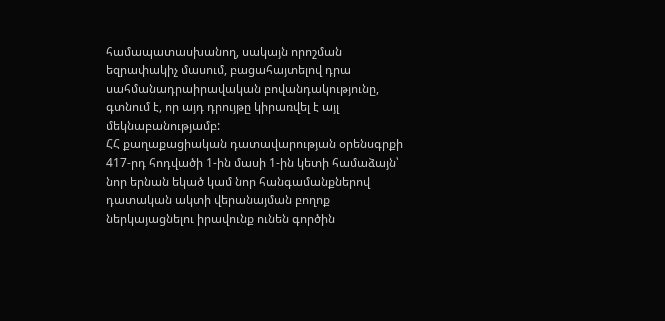համապատասխանող, սակայն որոշման եզրափակիչ մասում, բացահայտելով դրա սահմանադրաիրավական բովանդակությունը, գտնում է, որ այդ դրույթը կիրառվել է այլ մեկնաբանությամբ:
ՀՀ քաղաքացիական դատավարության օրենսգրքի 417-րդ հոդվածի 1-ին մասի 1-ին կետի համաձայն՝ նոր երնան եկած կամ նոր հանգամանքներով դատական ակտի վերանայման բողոք ներկայացնելու իրավունք ունեն գործին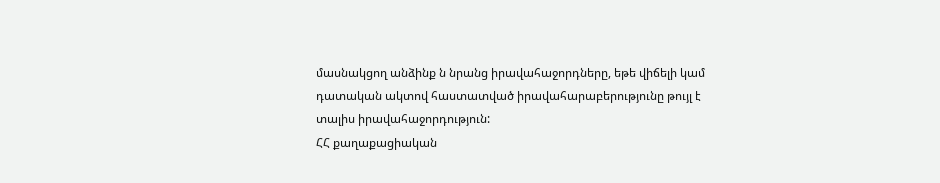մասնակցող անձինք ն նրանց իրավահաջորդները, եթե վիճելի կամ դատական ակտով հաստատված իրավահարաբերությունը թույլ է տալիս իրավահաջորդություն:
ՀՀ քաղաքացիական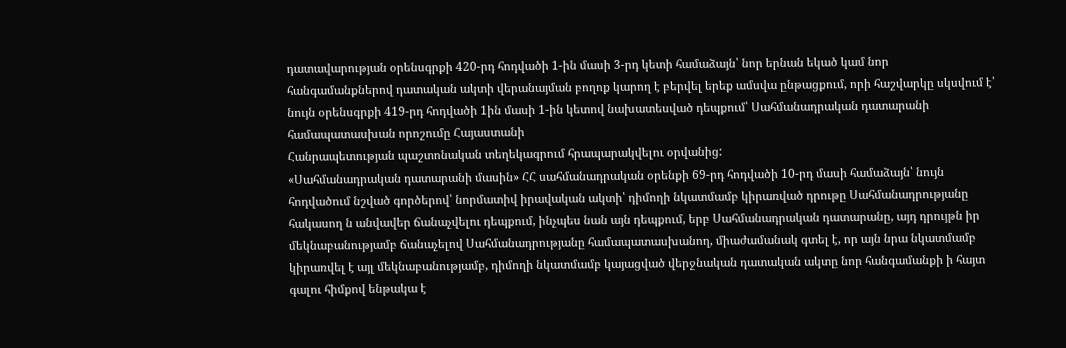դատավարության օրենսգրքի 420-րդ հոդվածի 1-ին մասի 3-րդ կետի համաձայն՝ նոր երնան եկած կամ նոր հանգամանքներով դատական ակտի վերանայման բողոք կարող է բերվել երեք ամսվա ընթացքում, որի հաշվարկը սկսվում է՝ նույն օրենսգրքի 419-րդ հոդվածի 1ին մասի 1-ին կետով նախատեսված դեպքում՝ Սահմանադրական դատարանի համապատասխան որոշումը Հայաստանի
Հանրապետության պաշտոնական տեղեկագրում հրապարակվելու օրվանից:
«Սահմանադրական դատարանի մասին» ՀՀ սահմանադրական օրենքի 69-րդ հոդվածի 10-րդ մասի համաձայն՝ նույն հոդվածում նշված գործերով՝ նորմատիվ իրավական ակտի՝ դիմողի նկատմամբ կիրառված դրութը Սահմանադրությանը հակասող ն անվավեր ճանաչվելու դեպքում, ինչպես նան այն դեպքում, երբ Սահմանադրական դատարանը, այդ դրույթն իր մեկնաբանությամբ ճանաչելով Սահմանադրությանը համապատասխանող, միաժամանակ գտել է, որ այն նրա նկատմամբ կիրառվել է այլ մեկնաբանությամբ, դիմողի նկատմամբ կայացված վերջնական դատական ակտը նոր հանգամանքի ի հայտ գալու հիմքով ենթակա է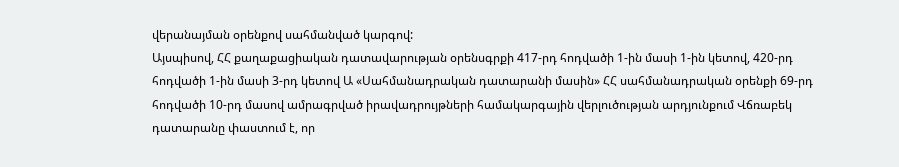վերանայման օրենքով սահմանված կարգով:
Այսպիսով, ՀՀ քաղաքացիական դատավարության օրենսգրքի 417-րդ հոդվածի 1-ին մասի 1-ին կետով, 420-րդ հոդվածի 1-ին մասի 3-րդ կետով Ա «Սահմանադրական դատարանի մասին» ՀՀ սահմանադրական օրենքի 69-րդ հոդվածի 10-րդ մասով ամրագրված իրավադրույթների համակարգային վերլուծության արդյունքում Վճռաբեկ դատարանը փաստում է, որ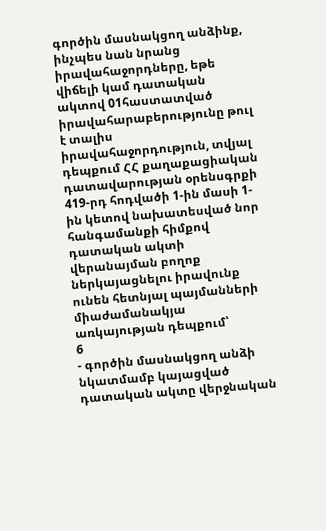գործին մասնակցող անձինք, ինչպես նան նրանց իրավահաջորդները, եթե վիճելի կամ դատական ակտով 01հաստատված իրավահարաբերությունը թուլ է տալիս իրավահաջորդություն, տվյալ դեպքում ՀՀ քաղաքացիական դատավարության օրենսգրքի 419-րդ հոդվածի 1-ին մասի 1-ին կետով նախատեսված նոր հանգամանքի հիմքով դատական ակտի վերանայման բողոք ներկայացնելու իրավունք ունեն հետնյալ պայմանների միաժամանակյա առկայության դեպքում՝
6
- գործին մասնակցող անձի նկատմամբ կայացված դատական ակտը վերջնական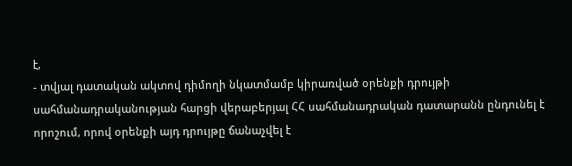է,
- տվյալ դատական ակտով դիմողի նկատմամբ կիրառված օրենքի դրույթի սահմանադրականության հարցի վերաբերյալ ՀՀ սահմանադրական դատարանն ընդունել է որոշում, որով օրենքի այդ դրույթը ճանաչվել է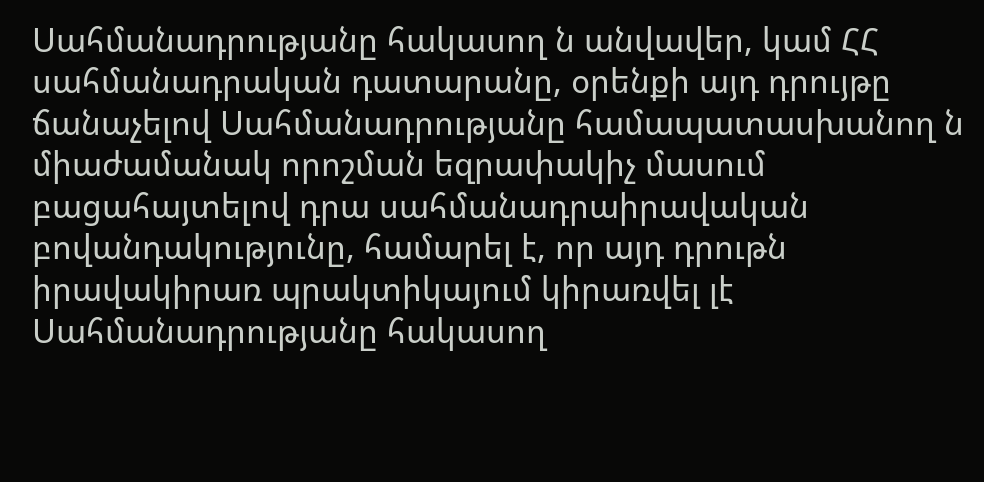Սահմանադրությանը հակասող ն անվավեր, կամ ՀՀ սահմանադրական դատարանը, օրենքի այդ դրույթը ճանաչելով Սահմանադրությանը համապատասխանող ն միաժամանակ որոշման եզրափակիչ մասում բացահայտելով դրա սահմանադրաիրավական բովանդակությունը, համարել է, որ այդ դրութն իրավակիրառ պրակտիկայում կիրառվել լէ Սահմանադրությանը հակասող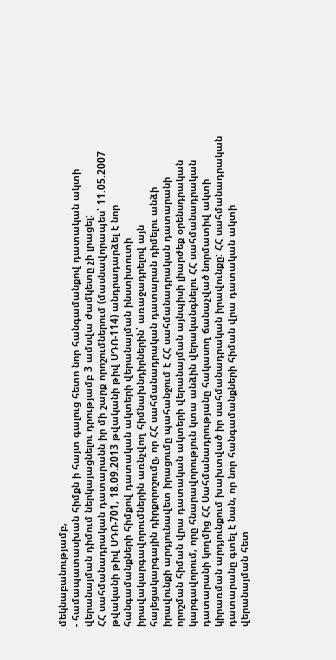մեկնաբանությամբ,
- համապատասխան հիմքն ի հայտ գալուց հետո նոր հանգամանքով դատական ակտի վերանայման դիմում ներկայացնելու դրությամբ 3 ամսվա ժամկետը չի լրացել:
ՀՀ սահմանադրական դատարանն իր մի շարք որոշումներում (մասնավորապես՝ 11.05.2007 թվականի թիվ ՍԴՈ-701, 18.09.2013 թվականի թիվ ՍԴՈ-114) անդրադարձել է նոր հանգամանքների հիմքով դատական ակտերի վերանայման ինստիտուտի իրավակարգավորումներին առնչվող հիմնախնդիրներին՝ առաջադրելով այն հայեցակարգային դիրքորոշումը, որ ՀՀ սահմանադրական դատարան դիմելու անձի իրավունքի արդյունավետ իրացումը պահանջում է ՀՀ սահմանադրական դատարանի որոշման հիման վրա դատական ակտերի վերանայման այնպիսի լիարժեք օրենսդրական կարգավորում, որը հնարավորություն կտա անձին վերականգնելու ՀՀ սահմանադրական դատարանի կողմից ՀՀ Սահմանադրությանը հակասող ճանաչված նորմատիվ ակտի կիրառման արդյունքում խախտված իր սահմանադրական իրավունքը: ՀՀ սահմանադրական դատարանը գտել է նան, որ նոր հանգամանքների հիման վրա դատական ակտի վերանայման հետ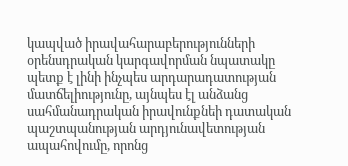կապված իրավահարաբերությունների օրենսդրական կարգավորման նպատակը պետք է լինի ինչպես արդարադատության մատճելիությունը, այնպես էլ անձանց սահմանադրական իրավունքնեի դատական պաշտպանության արդյունավետության ապահովումը, որոնց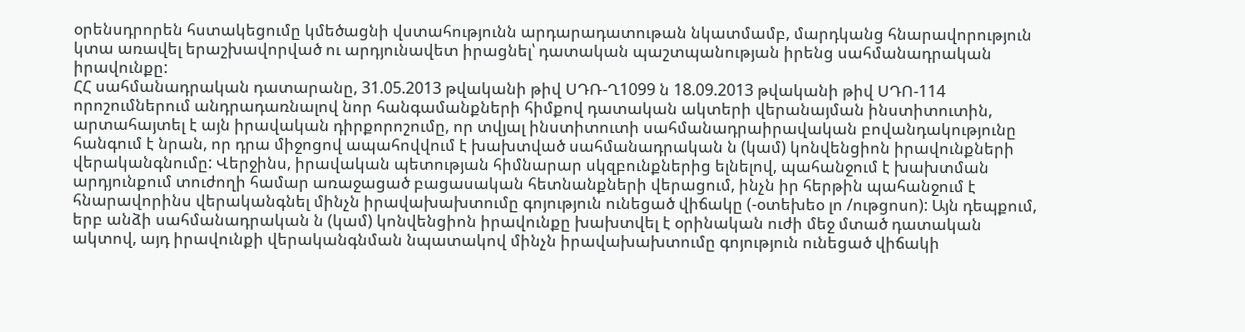օրենսդրորեն հստակեցումը կմեծացնի վստահությունն արդարադատութան նկատմամբ, մարդկանց հնարավորություն կտա առավել երաշխավորված ու արդյունավետ իրացնել՝ դատական պաշտպանության իրենց սահմանադրական իրավունքը:
ՀՀ սահմանադրական դատարանը, 31.05.2013 թվականի թիվ ՍԴՌ-Ղ1099 ն 18.09.2013 թվականի թիվ ՍԴՈ-114 որոշումներում անդրադառնալով նոր հանգամանքների հիմքով դատական ակտերի վերանայման ինստիտուտին, արտահայտել է այն իրավական դիրքորոշումը, որ տվյալ ինստիտուտի սահմանադրաիրավական բովանդակությունը հանգում է նրան, որ դրա միջոցով ապահովվում է խախտված սահմանադրական ն (կամ) կոնվենցիոն իրավունքների վերականգնումը: Վերջինս, իրավական պետության հիմնարար սկզբունքներից ելնելով, պահանջում է խախտման արդյունքում տուժողի համար առաջացած բացասական հետնանքների վերացում, ինչն իր հերթին պահանջում է հնարավորինս վերականգնել մինչն իրավախախտումը գոյություն ունեցած վիճակը (-օտեխեօ լո /ութցոսո): Այն դեպքում, երբ անձի սահմանադրական ն (կամ) կոնվենցիոն իրավունքը խախտվել է օրինական ուժի մեջ մտած դատական ակտով, այդ իրավունքի վերականգնման նպատակով մինչն իրավախախտումը գոյություն ունեցած վիճակի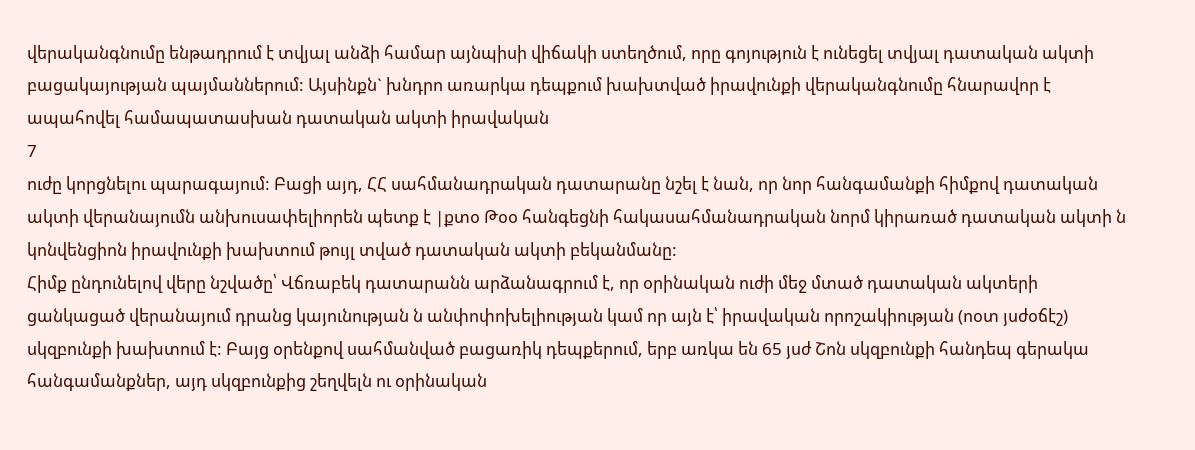վերականգնումը ենթադրում է տվյալ անձի համար այնպիսի վիճակի ստեղծում, որը գոյություն է ունեցել տվյալ դատական ակտի բացակայության պայմաններում: Այսինքն` խնդրո առարկա դեպքում խախտված իրավունքի վերականգնումը հնարավոր է ապահովել համապատասխան դատական ակտի իրավական
7
ուժը կորցնելու պարագայում: Բացի այդ, ՀՀ սահմանադրական դատարանը նշել է նան, որ նոր հանգամանքի հիմքով դատական ակտի վերանայումն անխուսափելիորեն պետք է |քտօ Թօօ հանգեցնի հակասահմանադրական նորմ կիրառած դատական ակտի ն կոնվենցիոն իրավունքի խախտում թույլ տված դատական ակտի բեկանմանը:
Հիմք ընդունելով վերը նշվածը՝ Վճռաբեկ դատարանն արձանագրում է, որ օրինական ուժի մեջ մտած դատական ակտերի ցանկացած վերանայում դրանց կայունության ն անփոփոխելիության կամ որ այն է՝ իրավական որոշակիության (ոօտ յսժօճէշ) սկզբունքի խախտում է: Բայց օրենքով սահմանված բացառիկ դեպքերում, երբ առկա են 65 յսժ Շոն սկզբունքի հանդեպ գերակա հանգամանքներ, այդ սկզբունքից շեղվելն ու օրինական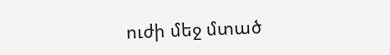ուժի մեջ մտած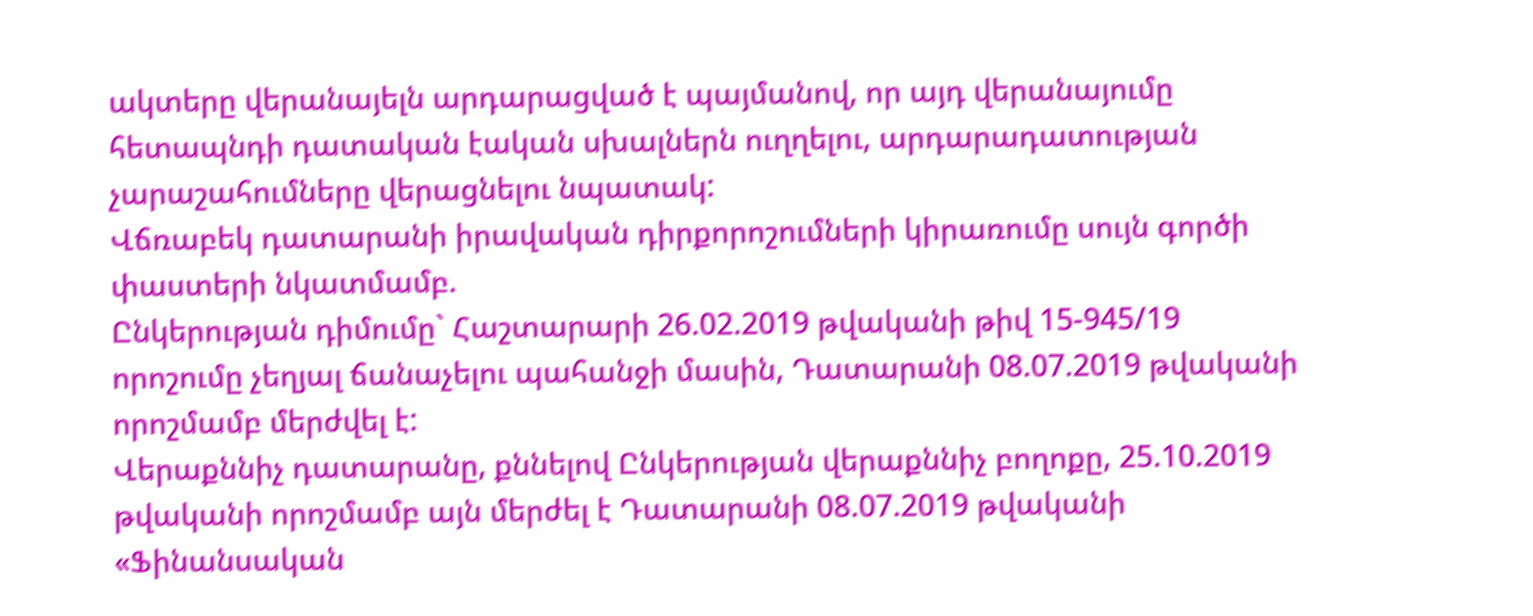ակտերը վերանայելն արդարացված է պայմանով, որ այդ վերանայումը հետապնդի դատական էական սխալներն ուղղելու, արդարադատության չարաշահումները վերացնելու նպատակ:
Վճռաբեկ դատարանի իրավական դիրքորոշումների կիրառումը սույն գործի փաստերի նկատմամբ.
Ընկերության դիմումը` Հաշտարարի 26.02.2019 թվականի թիվ 15-945/19 որոշումը չեղյալ ճանաչելու պահանջի մասին, Դատարանի 08.07.2019 թվականի որոշմամբ մերժվել է:
Վերաքննիչ դատարանը, քննելով Ընկերության վերաքննիչ բողոքը, 25.10.2019 թվականի որոշմամբ այն մերժել է Դատարանի 08.07.2019 թվականի «Ֆինանսական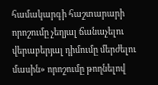համակարգի հաշտարարի որոշումը չեղյալ ճանաչելու վերաբերյալ դիմումը մերժելու մասին» որոշումը թողնելով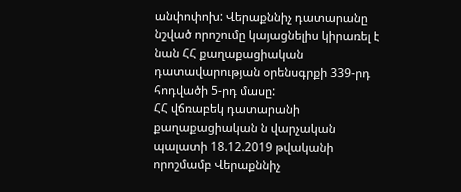անփոփոխ: Վերաքննիչ դատարանը նշված որոշումը կայացնելիս կիրառել է նան ՀՀ քաղաքացիական դատավարության օրենսգրքի 339-րդ հոդվածի 5-րդ մասը:
ՀՀ վճռաբեկ դատարանի քաղաքացիական ն վարչական պալատի 18.12.2019 թվականի որոշմամբ Վերաքննիչ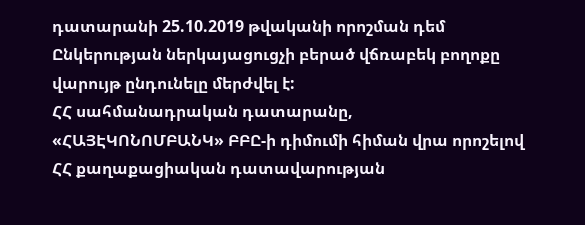դատարանի 25.10.2019 թվականի որոշման դեմ Ընկերության ներկայացուցչի բերած վճռաբեկ բողոքը վարույթ ընդունելը մերժվել է:
ՀՀ սահմանադրական դատարանը, «ՀԱՅԷԿՈՆՈՄԲԱՆԿ» ԲԲԸ-ի դիմումի հիման վրա որոշելով ՀՀ քաղաքացիական դատավարության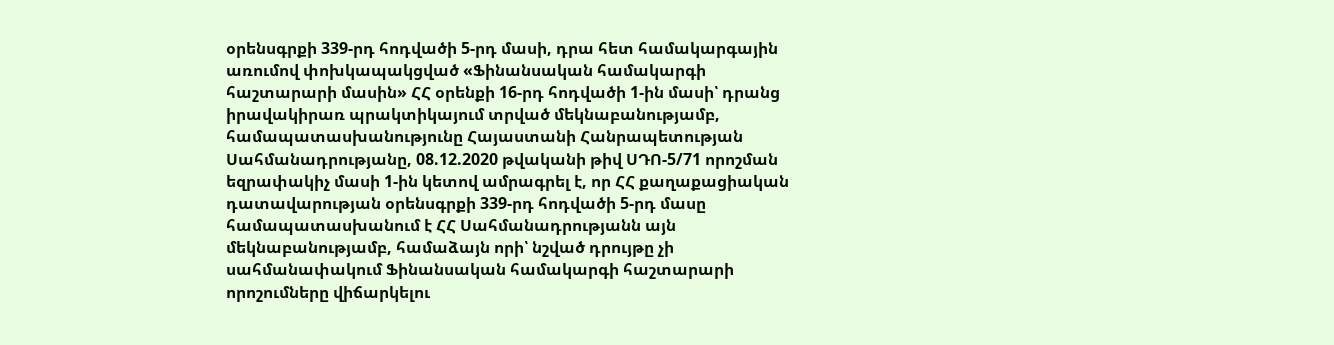օրենսգրքի 339-րդ հոդվածի 5-րդ մասի, դրա հետ համակարգային առումով փոխկապակցված «Ֆինանսական համակարգի հաշտարարի մասին» ՀՀ օրենքի 16-րդ հոդվածի 1-ին մասի՝ դրանց իրավակիրառ պրակտիկայում տրված մեկնաբանությամբ, համապատասխանությունը Հայաստանի Հանրապետության Սահմանադրությանը, 08.12.2020 թվականի թիվ ՍԴՈ-5/71 որոշման եզրափակիչ մասի 1-ին կետով ամրագրել է, որ ՀՀ քաղաքացիական դատավարության օրենսգրքի 339-րդ հոդվածի 5-րդ մասը համապատասխանում է ՀՀ Սահմանադրությանն այն մեկնաբանությամբ, համաձայն որի՝ նշված դրույթը չի սահմանափակում Ֆինանսական համակարգի հաշտարարի որոշումները վիճարկելու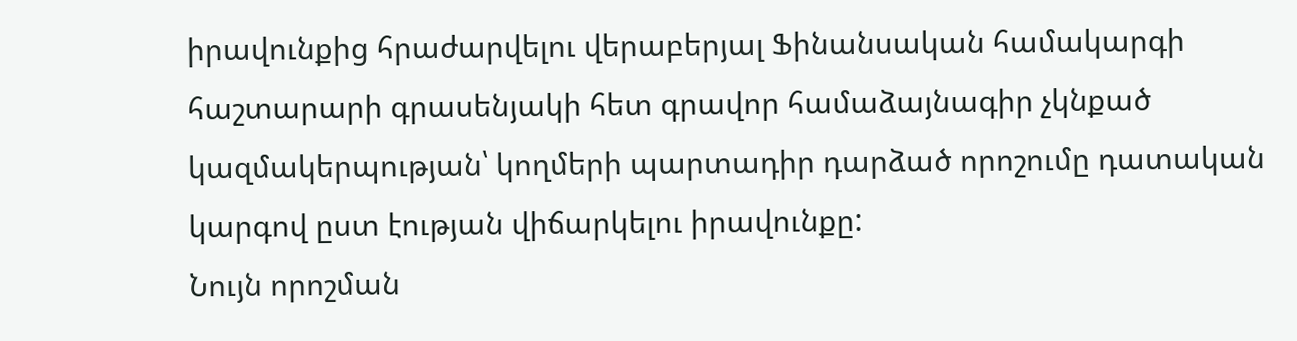իրավունքից հրաժարվելու վերաբերյալ Ֆինանսական համակարգի հաշտարարի գրասենյակի հետ գրավոր համաձայնագիր չկնքած կազմակերպության՝ կողմերի պարտադիր դարձած որոշումը դատական կարգով ըստ էության վիճարկելու իրավունքը:
Նույն որոշման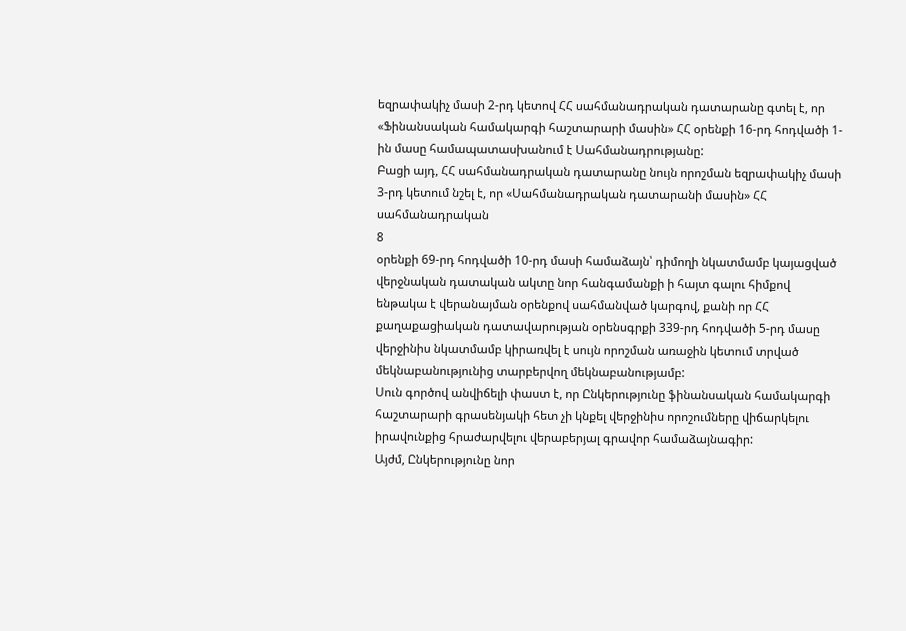եզրափակիչ մասի 2-րդ կետով ՀՀ սահմանադրական դատարանը գտել է, որ «Ֆինանսական համակարգի հաշտարարի մասին» ՀՀ օրենքի 16-րդ հոդվածի 1-ին մասը համապատասխանում է Սահմանադրությանը:
Բացի այդ, ՀՀ սահմանադրական դատարանը նույն որոշման եզրափակիչ մասի 3-րդ կետում նշել է, որ «Սահմանադրական դատարանի մասին» ՀՀ սահմանադրական
8
օրենքի 69-րդ հոդվածի 10-րդ մասի համաձայն՝ դիմողի նկատմամբ կայացված վերջնական դատական ակտը նոր հանգամանքի ի հայտ գալու հիմքով ենթակա է վերանայման օրենքով սահմանված կարգով, քանի որ ՀՀ քաղաքացիական դատավարության օրենսգրքի 339-րդ հոդվածի 5-րդ մասը վերջինիս նկատմամբ կիրառվել է սույն որոշման առաջին կետում տրված մեկնաբանությունից տարբերվող մեկնաբանությամբ:
Սուն գործով անվիճելի փաստ է, որ Ընկերությունը ֆինանսական համակարգի հաշտարարի գրասենյակի հետ չի կնքել վերջինիս որոշումները վիճարկելու իրավունքից հրաժարվելու վերաբերյալ գրավոր համաձայնագիր:
Այժմ, Ընկերությունը նոր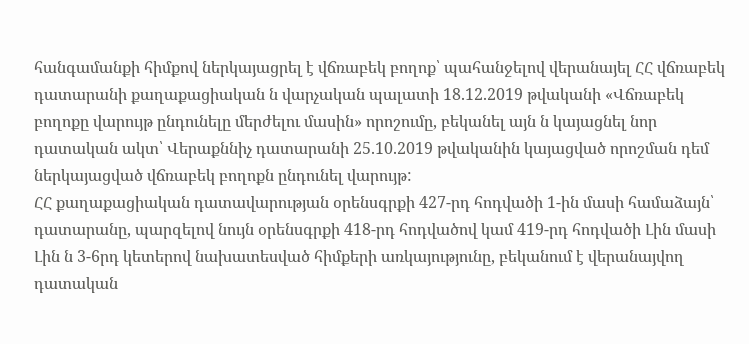հանգամանքի հիմքով ներկայացրել է վճռաբեկ բողոք՝ պահանջելով վերանայել ՀՀ վճռաբեկ դատարանի քաղաքացիական ն վարչական պալատի 18.12.2019 թվականի «Վճռաբեկ բողոքը վարույթ ընդունելը մերժելու մասին» որոշումը, բեկանել այն ն կայացնել նոր դատական ակտ՝ Վերաքննիչ դատարանի 25.10.2019 թվականին կայացված որոշման դեմ ներկայացված վճռաբեկ բողոքն ընդունել վարույթ:
ՀՀ քաղաքացիական դատավարության օրենսգրքի 427-րդ հոդվածի 1-ին մասի համաձայն՝ դատարանը, պարզելով նույն օրենսգրքի 418-րդ հոդվածով կամ 419-րդ հոդվածի Լին մասի Լին ն 3-6րդ կետերով նախատեսված հիմքերի առկայությունը, բեկանում է վերանայվող դատական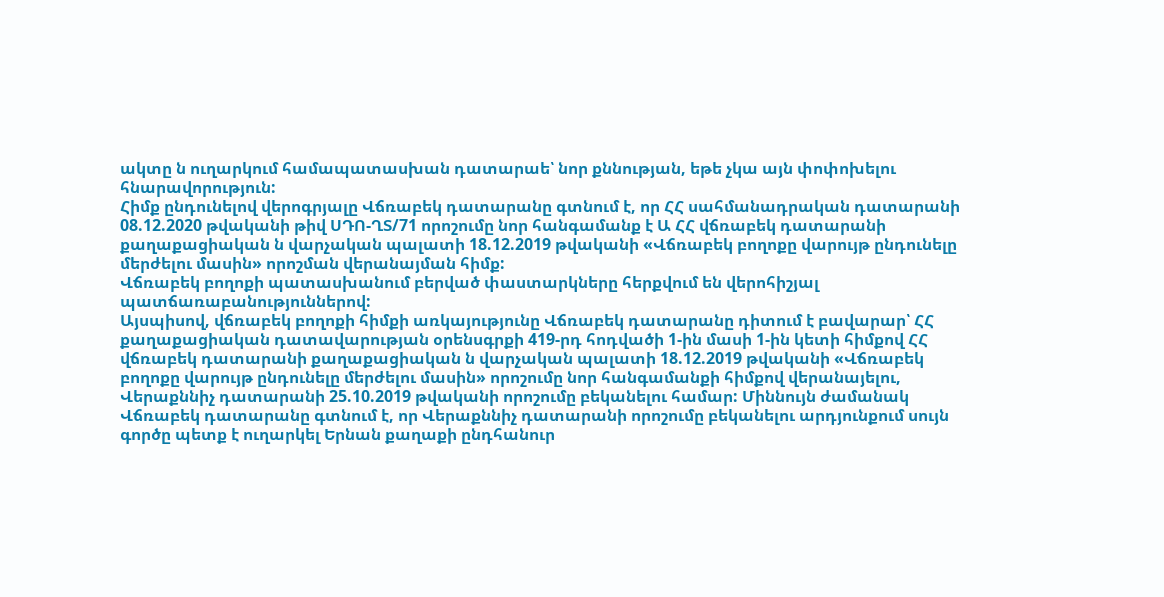ակտը ն ուղարկում համապատասխան դատարաե՝ նոր քննության, եթե չկա այն փոփոխելու հնարավորություն:
Հիմք ընդունելով վերոգրյալը Վճռաբեկ դատարանը գտնում է, որ ՀՀ սահմանադրական դատարանի 08.12.2020 թվականի թիվ ՍԴՈ-ՂՏ/71 որոշումը նոր հանգամանք է Ա ՀՀ վճռաբեկ դատարանի քաղաքացիական ն վարչական պալատի 18.12.2019 թվականի «Վճռաբեկ բողոքը վարույթ ընդունելը մերժելու մասին» որոշման վերանայման հիմք:
Վճռաբեկ բողոքի պատասխանում բերված փաստարկները հերքվում են վերոհիշյալ պատճառաբանություններով:
Այսպիսով, վճռաբեկ բողոքի հիմքի առկայությունը Վճռաբեկ դատարանը դիտում է բավարար՝ ՀՀ քաղաքացիական դատավարության օրենսգրքի 419-րդ հոդվածի 1-ին մասի 1-ին կետի հիմքով ՀՀ վճռաբեկ դատարանի քաղաքացիական ն վարչական պալատի 18.12.2019 թվականի «Վճռաբեկ բողոքը վարույթ ընդունելը մերժելու մասին» որոշումը նոր հանգամանքի հիմքով վերանայելու, Վերաքննիչ դատարանի 25.10.2019 թվականի որոշումը բեկանելու համար: Միննույն ժամանակ Վճռաբեկ դատարանը գտնում է, որ Վերաքննիչ դատարանի որոշումը բեկանելու արդյունքում սույն գործը պետք է ուղարկել Երնան քաղաքի ընդհանուր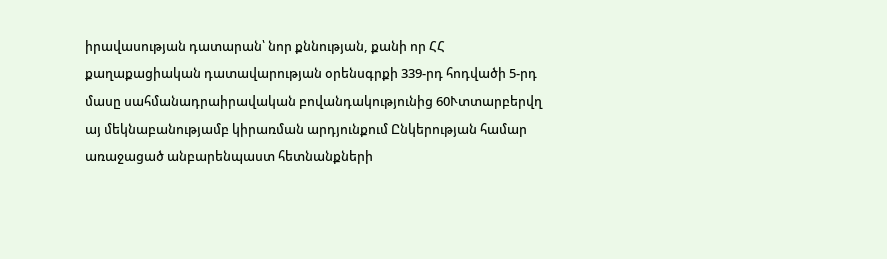իրավասության դատարան՝ նոր քննության, քանի որ ՀՀ քաղաքացիական դատավարության օրենսգրքի 339-րդ հոդվածի 5-րդ մասը սահմանադրաիրավական բովանդակությունից 60Ւտտարբերվղ այ մեկնաբանությամբ կիրառման արդյունքում Ընկերության համար առաջացած անբարենպաստ հետնանքների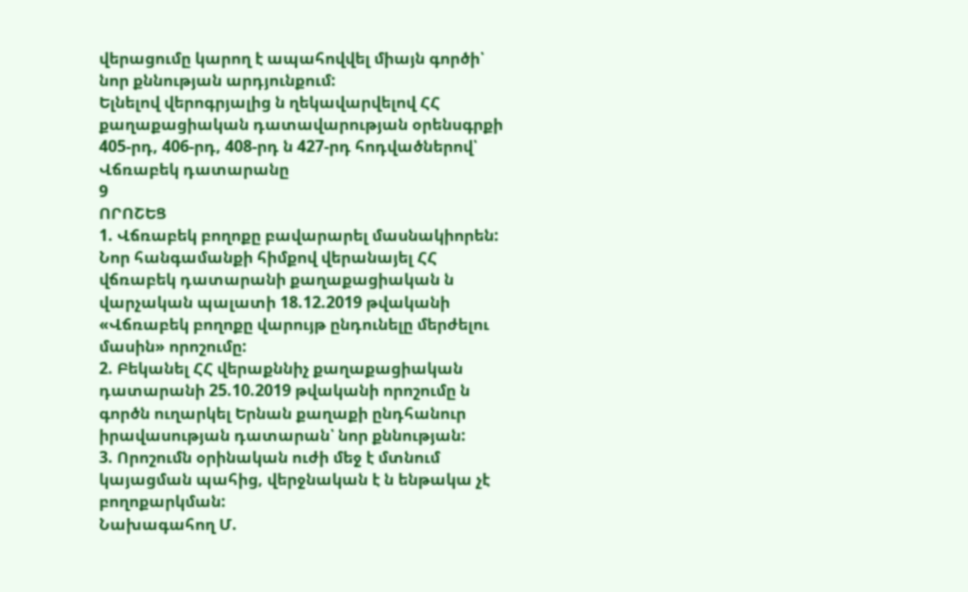վերացումը կարող է ապահովվել միայն գործի՝ նոր քննության արդյունքում:
Ելնելով վերոգրյալից ն ղեկավարվելով ՀՀ քաղաքացիական դատավարության օրենսգրքի 405-րդ, 406-րդ, 408-րդ ն 427-րդ հոդվածներով՝ Վճռաբեկ դատարանը
9
ՈՐՈՇԵՑ
1. Վճռաբեկ բողոքը բավարարել մասնակիորեն: Նոր հանգամանքի հիմքով վերանայել ՀՀ վճռաբեկ դատարանի քաղաքացիական ն վարչական պալատի 18.12.2019 թվականի «Վճռաբեկ բողոքը վարույթ ընդունելը մերժելու մասին» որոշումը:
2. Բեկանել ՀՀ վերաքննիչ քաղաքացիական դատարանի 25.10.2019 թվականի որոշումը ն գործն ուղարկել Երնան քաղաքի ընդհանուր իրավասության դատարան՝ նոր քննության:
3. Որոշումն օրինական ուժի մեջ է մտնում կայացման պահից, վերջնական է ն ենթակա չէ բողոքարկման:
Նախագահող Մ.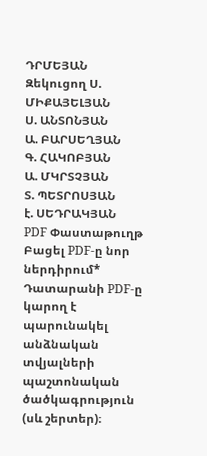ԴՐՄԵՅԱՆ
Զեկուցող Ս. ՄԻՔԱՅԵԼՅԱՆ
Ս. ԱՆՏՈՆՅԱՆ
Ա. ԲԱՐՍԵՂՅԱՆ
Գ. ՀԱԿՈԲՅԱՆ
Ա. ՄԿՐՏՉՅԱՆ
Տ. ՊԵՏՐՈՍՅԱՆ
է. ՍԵԴՐԱԿՅԱՆ
PDF Փաստաթուղթ
Բացել PDF-ը նոր ներդիրում* Դատարանի PDF-ը կարող է պարունակել անձնական տվյալների պաշտոնական ծածկագրություն (սև շերտեր)։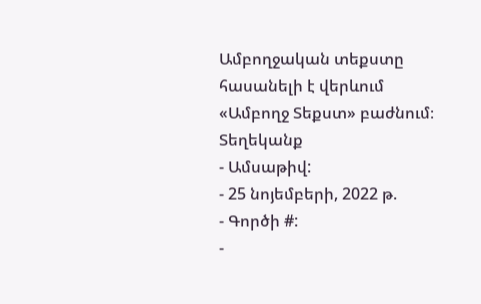Ամբողջական տեքստը հասանելի է վերևում «Ամբողջ Տեքստ» բաժնում։
Տեղեկանք
- Ամսաթիվ:
- 25 նոյեմբերի, 2022 թ.
- Գործի #:
-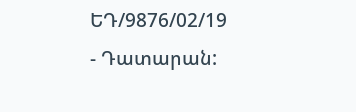ԵԴ/9876/02/19
- Դատարան: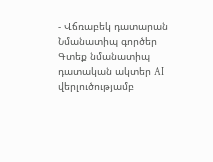- Վճռաբեկ դատարան
Նմանատիպ գործեր
Գտեք նմանատիպ դատական ակտեր AI վերլուծությամբ